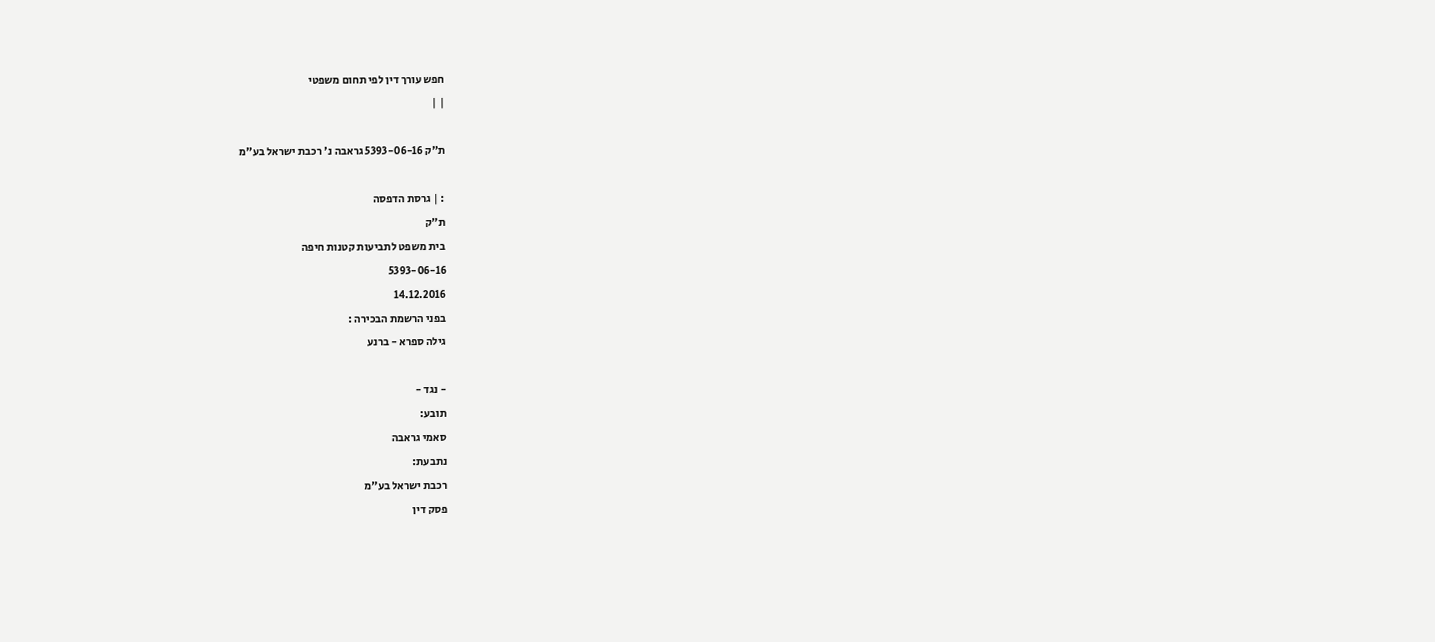חפש עורך דין לפי תחום משפטי
| |

ת"ק 5393-06-16 גראבה נ' רכבת ישראל בע"מ

: | גרסת הדפסה
ת"ק
בית משפט לתביעות קטנות חיפה
5393-06-16
14.12.2016
בפני הרשמת הבכירה :
גילה ספרא - ברנע

- נגד -
תובע:
סאמי גראבה
נתבעת:
רכבת ישראל בע"מ
פסק דין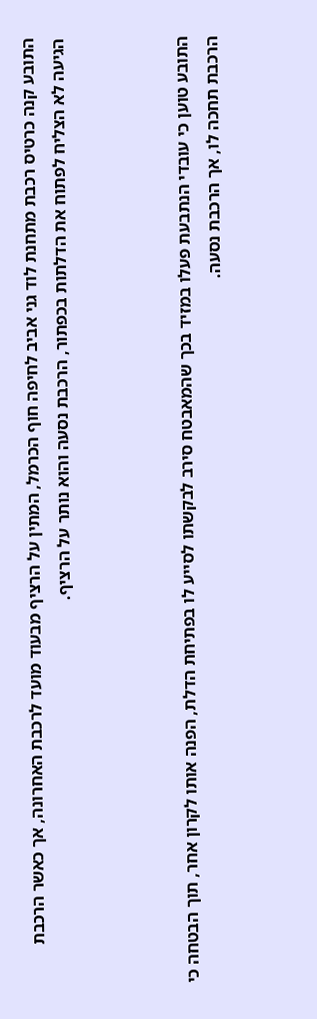התובע קנה כרטיס רכבת מתחנת לוד גני אביב לחיפה חוף הכרמל, המתין על הרציף מבעוד מועד לרכבת האחרונה, אך כאשר הרכבת הגיעה לא הצליח לפתוח את הדלתות בכפתור, הרכבת נסעה והוא נותר על הרציף.



התובע טוען כי עובדי הנתבעת פעלו במזיד בכך שהמאבטח סירב לבקשתו לסייע לו בפתיחת הדלת, הפנה אותו לקרון אחר, תוך הבטחה כי הרכבת תחכה לו, אך הרכבת נסעה.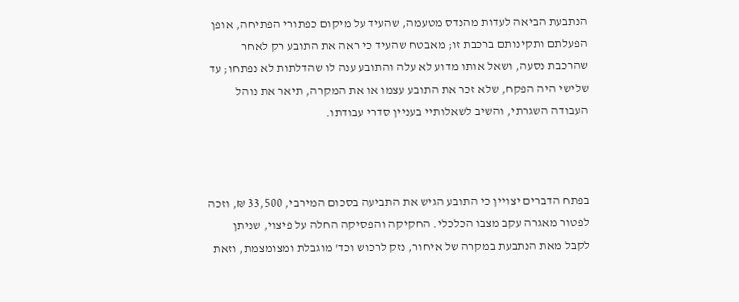הנתבעת הביאה לעדות מהנדס מטעמה, שהעיד על מיקום כפתורי הפתיחה, אופן הפעלתם ותקינותם ברכבת זו; מאבטח שהעיד כי ראה את התובע רק לאחר שהרכבת נסעה, ושאל אותו מדוע לא עלה והתובע ענה לו שהדלתות לא נפתחו; עד שלישי היה הפקח, שלא זכר את התובע עצמו או את המקרה, תיאר את נוהל העבודה השגרתי, והשיב לשאלותיי בעניין סדרי עבודתו.



בפתח הדברים יצויין כי התובע הגיש את התביעה בסכום המירבי, 33,500 ₪, וזכה לפטור מאגרה עקב מצבו הכלכלי. החקיקה והפסיקה החלה על פיצוי, שניתן לקבל מאת הנתבעת במקרה של איחור, נזק לרכוש וכד' מוגבלת ומצומצמת, וזאת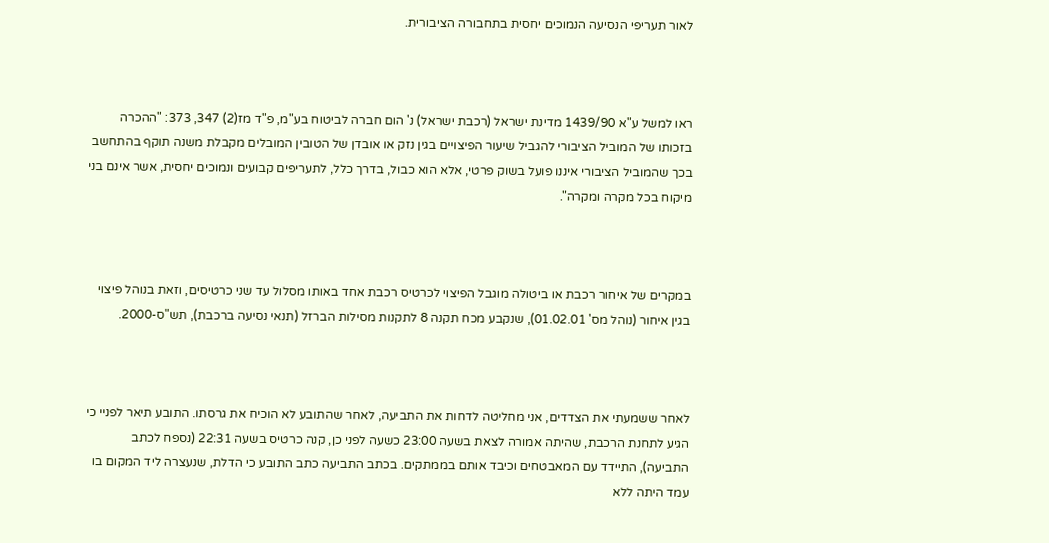לאור תעריפי הנסיעה הנמוכים יחסית בתחבורה הציבורית.



ראו למשל ע"א 1439/90 מדינת ישראל (רכבת ישראל) נ' הום חברה לביטוח בע"מ, פ"ד מז(2) 347, 373: "ההכרה בזכותו של המוביל הציבורי להגביל שיעור הפיצויים בגין נזק או אובדן של הטובין המובלים מקבלת משנה תוקף בהתחשב בכך שהמוביל הציבורי איננו פועל בשוק פרטי, אלא הוא כבול, בדרך כלל, לתעריפים קבועים ונמוכים יחסית, אשר אינם בני מיקוח בכל מקרה ומקרה".



במקרים של איחור רכבת או ביטולה מוגבל הפיצוי לכרטיס רכבת אחד באותו מסלול עד שני כרטיסים, וזאת בנוהל פיצוי בגין איחור (נוהל מס' 01.02.01), שנקבע מכח תקנה 8 לתקנות מסילות הברזל (תנאי נסיעה ברכבת), תש"ס-2000.



לאחר ששמעתי את הצדדים, אני מחליטה לדחות את התביעה, לאחר שהתובע לא הוכיח את גרסתו. התובע תיאר לפניי כי הגיע לתחנת הרכבת, שהיתה אמורה לצאת בשעה 23:00 כשעה לפני כן, קנה כרטיס בשעה 22:31 (נספח לכתב התביעה), התיידד עם המאבטחים וכיבד אותם בממתקים. בכתב התביעה כתב התובע כי הדלת, שנעצרה ליד המקום בו עמד היתה ללא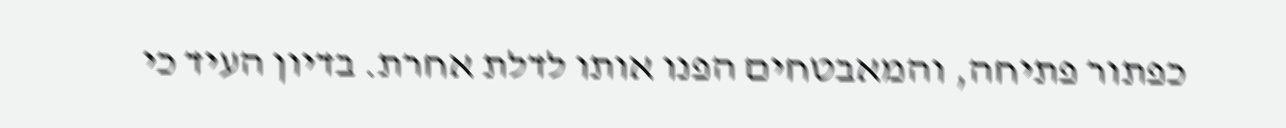כפתור פתיחה, והמאבטחים הפנו אותו לדלת אחרת. בדיון העיד כי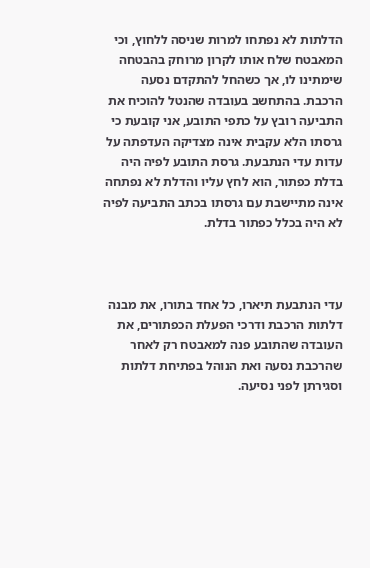הדלתות לא נפתחו למרות שניסה ללחוץ, וכי המאבטח שלח אותו לקרון מרוחק בהבטחה שימתינו לו, אך כשהחל להתקדם נסעה הרכבת. בהתחשב בעובדה שהנטל להוכיח את התביעה רובץ על כתפי התובע, אני קובעת כי גרסתו הלא עקבית אינה מצדיקה העדפתה על עדות עדי הנתבעת. גרסת התובע לפיה היה בדלת כפתור, הוא לחץ עליו והדלת לא נפתחה אינה מתיישבת עם גרסתו בכתב התביעה לפיה לא היה בכלל כפתור בדלת.



עדי הנתבעת תיארו, כל אחד בתורו, את מבנה דלתות הרכבת ודרכי הפעלת הכפתורים, את העובדה שהתובע פנה למאבטח רק לאחר שהרכבת נסעה ואת הנוהל בפתיחת דלתות וסגירתן לפני נסיעה.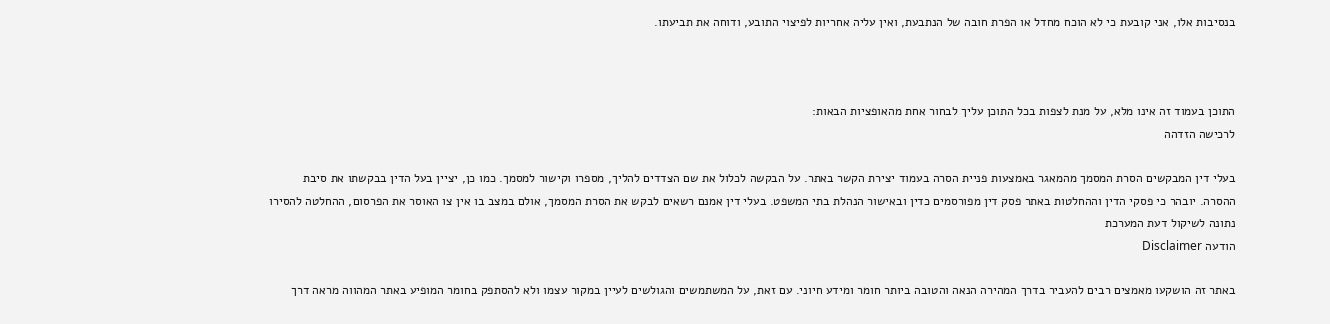בנסיבות אלו, אני קובעת כי לא הוכח מחדל או הפרת חובה של הנתבעת, ואין עליה אחריות לפיצוי התובע, ודוחה את תביעתו.



התוכן בעמוד זה אינו מלא, על מנת לצפות בכל התוכן עליך לבחור אחת מהאופציות הבאות:
לרכישה הזדהה

בעלי דין המבקשים הסרת המסמך מהמאגר באמצעות פניית הסרה בעמוד יצירת הקשר באתר. על הבקשה לכלול את שם הצדדים להליך, מספרו וקישור למסמך. כמו כן, יציין בעל הדין בבקשתו את סיבת ההסרה. יובהר כי פסקי הדין וההחלטות באתר פסק דין מפורסמים כדין ובאישור הנהלת בתי המשפט. בעלי דין אמנם רשאים לבקש את הסרת המסמך, אולם במצב בו אין צו האוסר את הפרסום, ההחלטה להסירו נתונה לשיקול דעת המערכת
הודעה Disclaimer

באתר זה הושקעו מאמצים רבים להעביר בדרך המהירה הנאה והטובה ביותר חומר ומידע חיוני. עם זאת, על המשתמשים והגולשים לעיין במקור עצמו ולא להסתפק בחומר המופיע באתר המהווה מראה דרך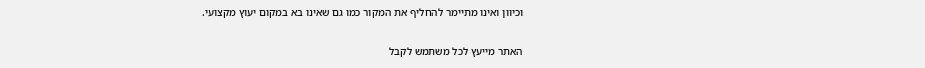וכיוון ואינו מתיימר להחליף את המקור כמו גם שאינו בא במקום יעוץ מקצועי.

האתר מייעץ לכל משתמש לקבל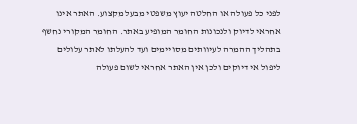לפני כל פעולה או החלטה יעוץ משפטי מבעל מקצוע. האתר אינו אחראי לדיוק ולנכונות החומר המופיע באתר. החומר המקורי נחשף בתהליך ההמרה לעיוותים מסויימים ועד להעלתו לאתר עלולים ליפול אי דיוקים ולכן אין האתר אחראי לשום פעולה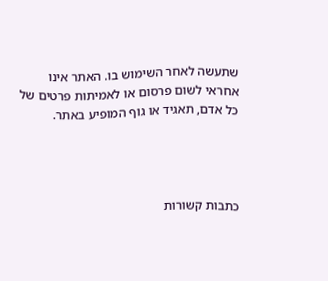שתעשה לאחר השימוש בו. האתר אינו אחראי לשום פרסום או לאמיתות פרטים של כל אדם, תאגיד או גוף המופיע באתר.




כתבות קשורות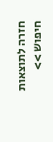חזרה לתוצאות חיפוש >>